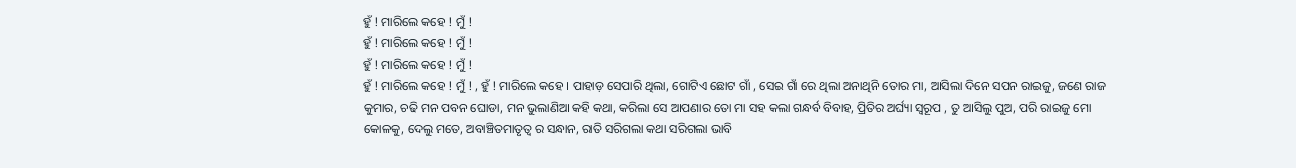ହୁଁ ! ମାରିଲେ କହେ ! ମୁଁ !
ହୁଁ ! ମାରିଲେ କହେ ! ମୁଁ !
ହୁଁ ! ମାରିଲେ କହେ ! ମୁଁ !
ହୁଁ ! ମାରିଲେ କହେ ! ମୁଁ ! , ହୁଁ ! ମାରିଲେ କହେ । ପାହାଡ଼ ସେପାରି ଥିଲା, ଗୋଟିଏ ଛୋଟ ଗାଁ , ସେଇ ଗାଁ ରେ ଥିଲା ଅନାଥିନି ତୋର ମା, ଆସିଲା ଦିନେ ସପନ ରାଇଜୁ, ଜଣେ ରାଜ କୁମାର, ଚଢି ମନ ପବନ ଘୋଡା, ମନ ଭୁଲାଣିଆ କହି କଥା, କରିଲା ସେ ଆପଣାର ତୋ ମା ସହ କଲା ଗନ୍ଧର୍ବ ବିବାହ, ପ୍ରିତିର ଅର୍ଘ୍ୟା ସ୍ୱରୂପ , ତୁ ଆସିଲୁ ପୁଅ, ପରି ରାଇଜୁ ମୋ କୋଳକୁ, ଦେଲୁ ମତେ, ଅବାଞ୍ଚିତମାତୃତ୍ଵ ର ସନ୍ଧାନ, ରାତି ସରିଗଲା କଥା ସରିଗଲା ଭାବି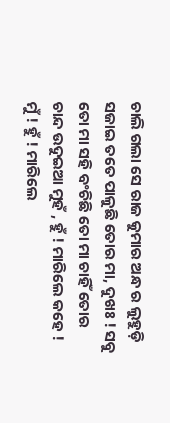ଚାଲି ଗଲା ସେ ରାଜ କୁମାର ଅନ୍ଧ ର ଲୁହୁଡ଼ି ସଜାଇ ତତେ ପାଳୁଛି ତୋର ମା, ଦୁଖଃ ! ସବୁ ତୋ ମା ସହି ବଂଚିଛି ତୋ ମା ଚାହିଁ ତୋର ଚାନ୍ଦ ଉଦୁଇଆ ମୁହଁ , ହୁଁ ! ମାରିଲେ କହେ ! ମୁଁ ! ହୁଁ ! ମାରିଲେ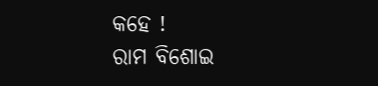କହେ !
ରାମ ବିଶୋଇ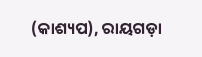(କାଶ୍ୟପ), ରାୟଗଡ଼ା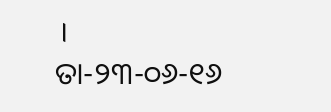। ତା-୨୩-୦୬-୧୬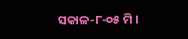ସକାଳ-୮-୦୫ ମି ।